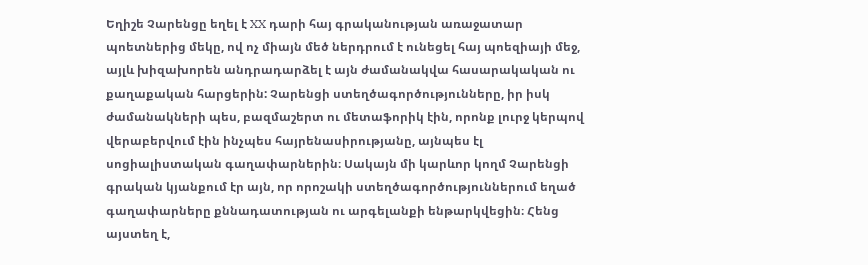Եղիշե Չարենցը եղել է XX դարի հայ գրականության առաջատար պոետներից մեկը, ով ոչ միայն մեծ ներդրում է ունեցել հայ պոեզիայի մեջ, այլև խիզախորեն անդրադարձել է այն ժամանակվա հասարակական ու քաղաքական հարցերին: Չարենցի ստեղծագործությունները, իր իսկ ժամանակների պես, բազմաշերտ ու մետաֆորիկ էին, որոնք լուրջ կերպով վերաբերվում էին ինչպես հայրենասիրությանը, այնպես էլ սոցիալիստական գաղափարներին։ Սակայն մի կարևոր կողմ Չարենցի գրական կյանքում էր այն, որ որոշակի ստեղծագործություններում եղած գաղափարները քննադատության ու արգելանքի ենթարկվեցին։ Հենց այստեղ է,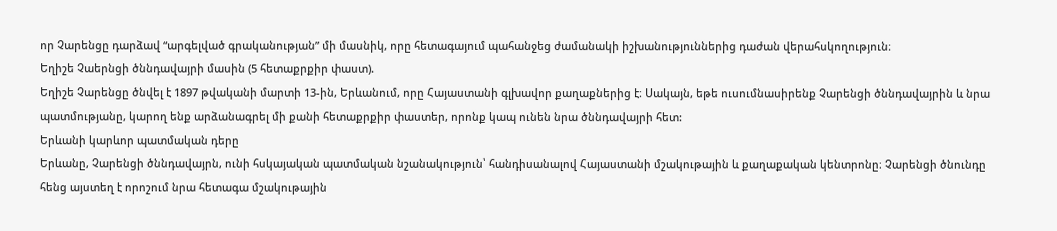որ Չարենցը դարձավ “արգելված գրականության” մի մասնիկ, որը հետագայում պահանջեց ժամանակի իշխանություններից դաժան վերահսկողություն։
Եղիշե Չաերնցի ծննդավայրի մասին (5 հետաքրքիր փաստ).
Եղիշե Չարենցը ծնվել է 1897 թվականի մարտի 13-ին, Երևանում, որը Հայաստանի գլխավոր քաղաքներից է։ Սակայն, եթե ուսումնասիրենք Չարենցի ծննդավայրին և նրա պատմությանը, կարող ենք արձանագրել մի քանի հետաքրքիր փաստեր, որոնք կապ ունեն նրա ծննդավայրի հետ:
Երևանի կարևոր պատմական դերը
Երևանը, Չարենցի ծննդավայրն, ունի հսկայական պատմական նշանակություն՝ հանդիսանալով Հայաստանի մշակութային և քաղաքական կենտրոնը։ Չարենցի ծնունդը հենց այստեղ է որոշում նրա հետագա մշակութային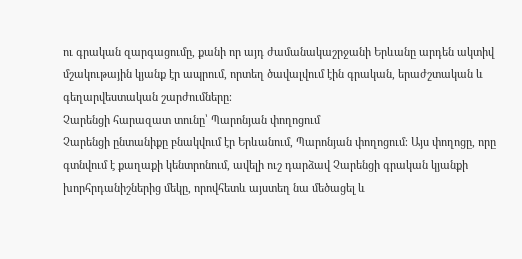ու գրական զարգացումը, քանի որ այդ ժամանակաշրջանի Երևանը արդեն ակտիվ մշակութային կյանք էր ապրում, որտեղ ծավալվում էին գրական, երաժշտական և գեղարվեստական շարժումները։
Չարենցի հարազատ տունը՝ Պարոնյան փողոցում
Չարենցի ընտանիքը բնակվում էր Երևանում, Պարոնյան փողոցում։ Այս փողոցը, որը գտնվում է քաղաքի կենտրոնում, ավելի ուշ դարձավ Չարենցի գրական կյանքի խորհրդանիշներից մեկը, որովհետև այստեղ նա մեծացել և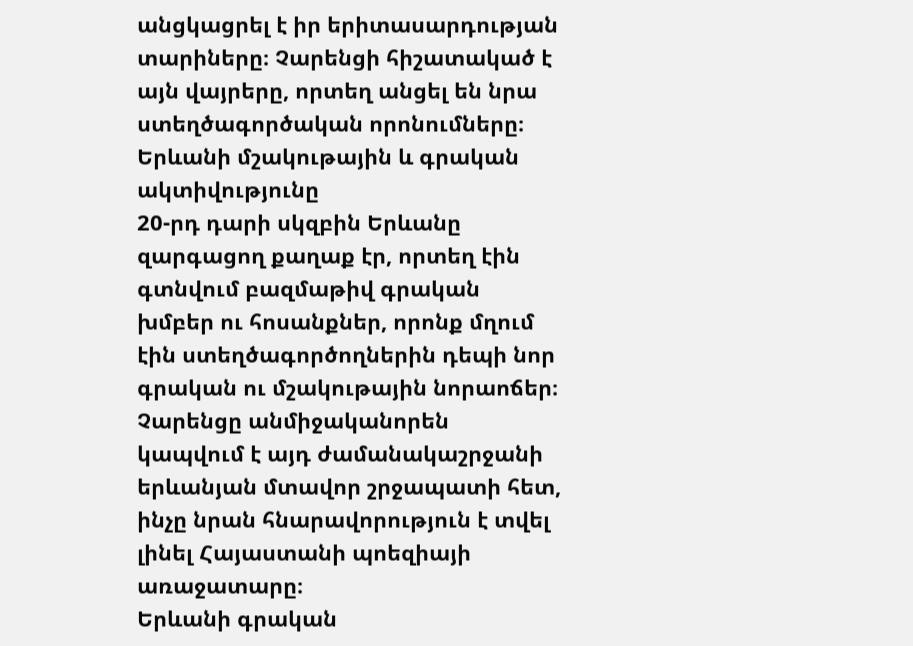անցկացրել է իր երիտասարդության տարիները։ Չարենցի հիշատակած է այն վայրերը, որտեղ անցել են նրա ստեղծագործական որոնումները։
Երևանի մշակութային և գրական ակտիվությունը
20-րդ դարի սկզբին Երևանը զարգացող քաղաք էր, որտեղ էին գտնվում բազմաթիվ գրական խմբեր ու հոսանքներ, որոնք մղում էին ստեղծագործողներին դեպի նոր գրական ու մշակութային նորաոճեր։ Չարենցը անմիջականորեն կապվում է այդ ժամանակաշրջանի երևանյան մտավոր շրջապատի հետ, ինչը նրան հնարավորություն է տվել լինել Հայաստանի պոեզիայի առաջատարը։
Երևանի գրական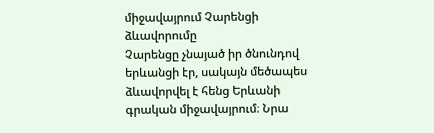միջավայրում Չարենցի ձևավորումը
Չարենցը չնայած իր ծնունդով երևանցի էր, սակայն մեծապես ձևավորվել է հենց Երևանի գրական միջավայրում։ Նրա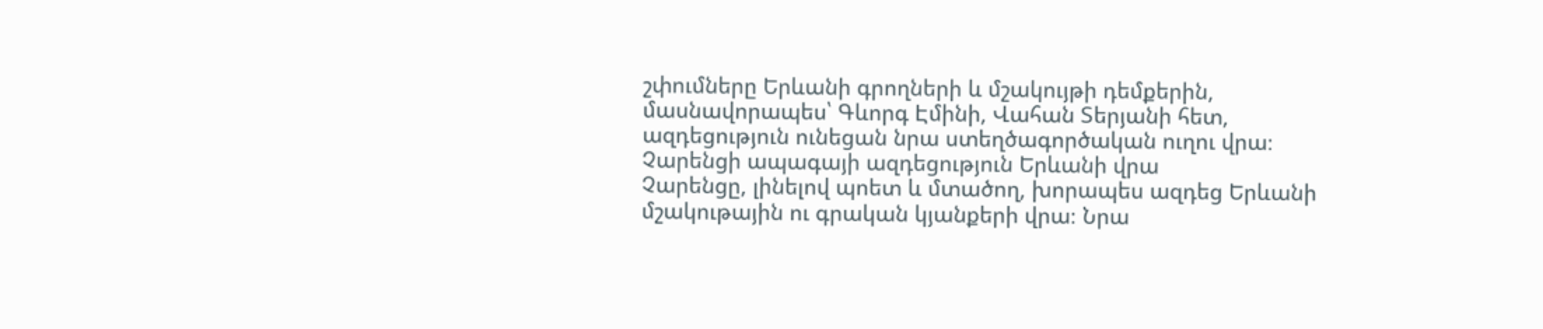շփումները Երևանի գրողների և մշակույթի դեմքերին, մասնավորապես՝ Գևորգ Էմինի, Վահան Տերյանի հետ, ազդեցություն ունեցան նրա ստեղծագործական ուղու վրա։
Չարենցի ապագայի ազդեցություն Երևանի վրա
Չարենցը, լինելով պոետ և մտածող, խորապես ազդեց Երևանի մշակութային ու գրական կյանքերի վրա։ Նրա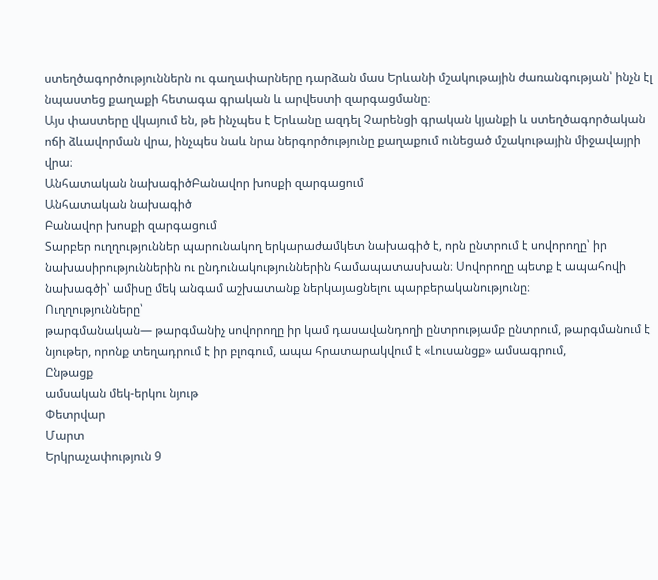ստեղծագործություններն ու գաղափարները դարձան մաս Երևանի մշակութային ժառանգության՝ ինչն էլ նպաստեց քաղաքի հետագա գրական և արվեստի զարգացմանը։
Այս փաստերը վկայում են, թե ինչպես է Երևանը ազդել Չարենցի գրական կյանքի և ստեղծագործական ոճի ձևավորման վրա, ինչպես նաև նրա ներգործությունը քաղաքում ունեցած մշակութային միջավայրի վրա։
Անհատական նախագիծԲանավոր խոսքի զարգացում
Անհատական նախագիծ
Բանավոր խոսքի զարգացում
Տարբեր ուղղություններ պարունակող երկարաժամկետ նախագիծ է, որն ընտրում է սովորողը՝ իր նախասիրություններին ու ընդունակություններին համապատասխան։ Սովորողը պետք է ապահովի նախագծի՝ ամիսը մեկ անգամ աշխատանք ներկայացնելու պարբերականությունը։
Ուղղությունները՝
թարգմանական— թարգմանիչ սովորողը իր կամ դասավանդողի ընտրությամբ ընտրում, թարգմանում է նյութեր, որոնք տեղադրում է իր բլոգում, ապա հրատարակվում է «Լուսանցք» ամսագրում,
Ընթացք
ամսական մեկ-երկու նյութ
Փետրվար
Մարտ
Երկրաչափություն 9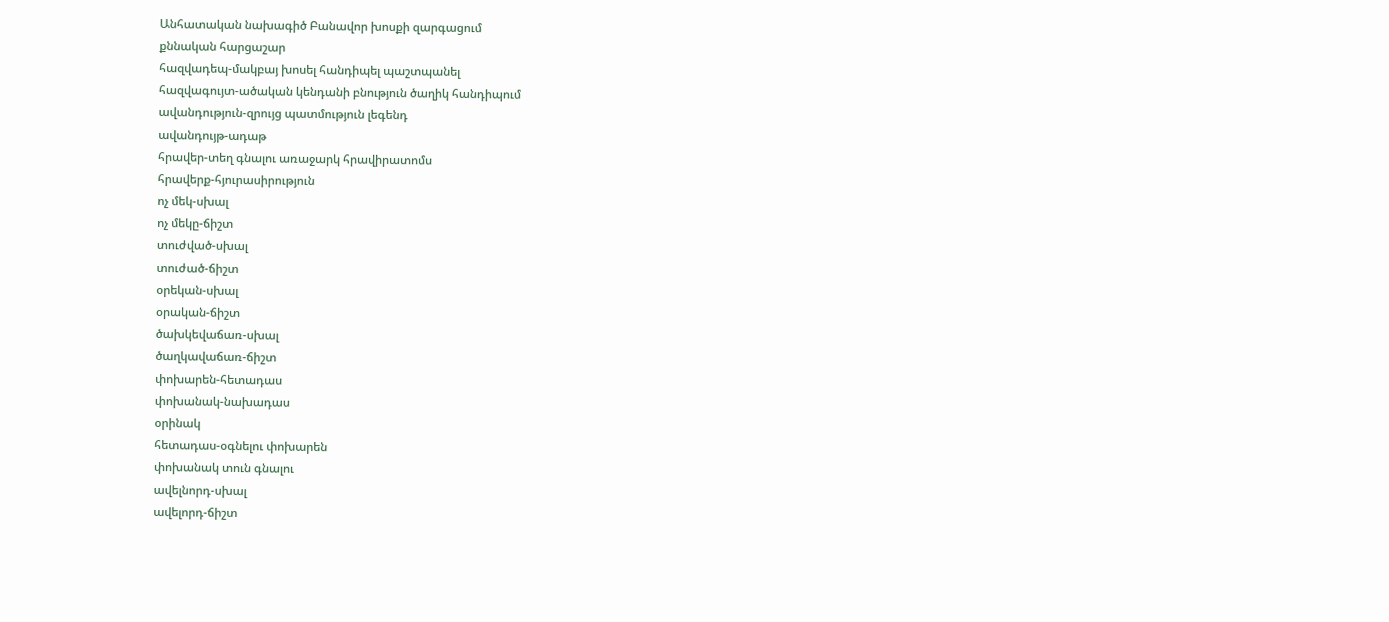Անհատական նախագիծ Բանավոր խոսքի զարգացում
քննական հարցաշար
հազվադեպ-մակբայ խոսել հանդիպել պաշտպանել
հազվագույտ-ածական կենդանի բնություն ծաղիկ հանդիպում
ավանդություն-զրույց պատմություն լեգենդ
ավանդույթ-ադաթ
հրավեր-տեղ գնալու առաջարկ հրավիրատոմս
հրավերք-հյուրասիրություն
ոչ մեկ-սխալ
ոչ մեկը-ճիշտ
տուժված-սխալ
տուժած-ճիշտ
օրեկան-սխալ
օրական-ճիշտ
ծախկեվաճառ-սխալ
ծաղկավաճառ-ճիշտ
փոխարեն-հետադաս
փոխանակ-նախադաս
օրինակ
հետադաս-օգնելու փոխարեն
փոխանակ տուն գնալու
ավելնորդ-սխալ
ավելորդ-ճիշտ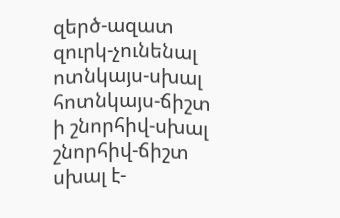զերծ-ազատ
զուրկ-չունենալ
ոտնկայս-սխալ
հոտնկայս-ճիշտ
ի շնորհիվ-սխալ
շնորհիվ-ճիշտ
սխալ է-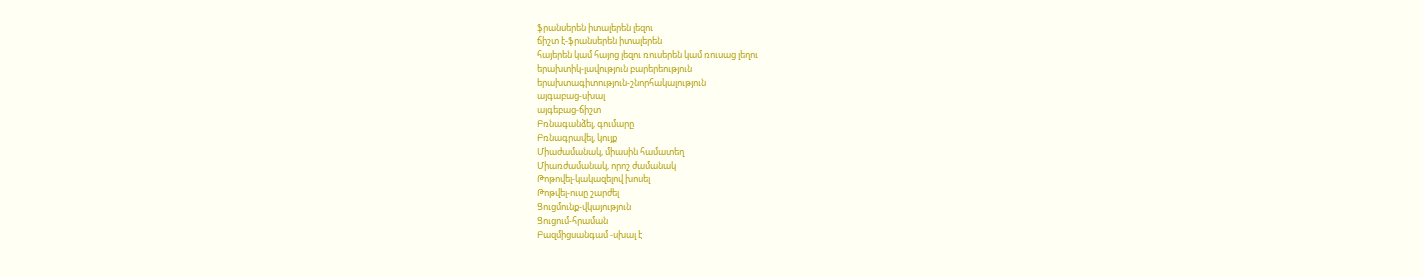ֆրանսերեն իտալերեն լեզու
ճիշտ է-ֆրանսերեն իտալերեն
հայերեն կամ հայոց լեզու ռուսերեն կամ ռուսաց լեղու
երախտիկ-լավություն բարերեություն
երախտագիտություն-շնորհակալություն
այգաբաց-սխալ
այգեբաց-ճիշտ
Բռնագանձել, գումարը
Բռնագրավել, կույք
Միաժամանակ, միասին համատեղ
Միառժամանակ, որոշ ժամանակ
Թոթովել-կակազելով խոսել
Թոթվել-ուսը շարժել
Ցուցմունք-վկայություն
Ցուցում-հրաման
Բազմիցսանգամ -սխալ է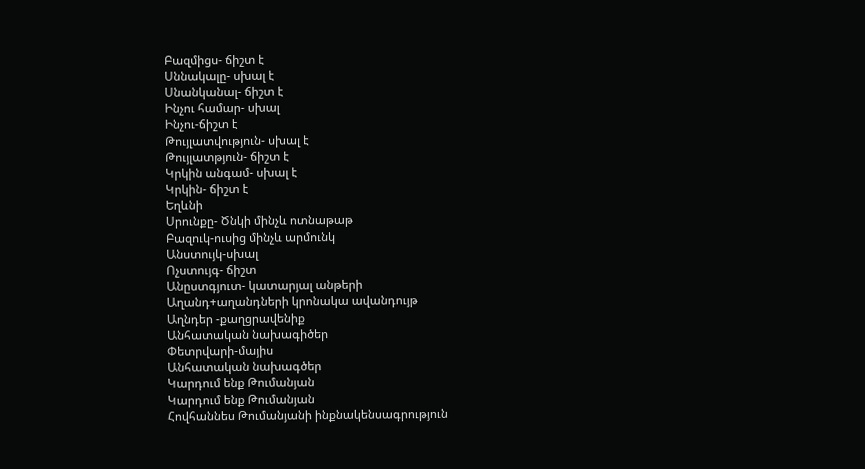Բազմիցս- ճիշտ է
Սննակալը- սխալ է
Սնանկանալ- ճիշտ է
Ինչու համար- սխալ
Ինչու-ճիշտ է
Թույլատվություն- սխալ է
Թույլատթյուն- ճիշտ է
Կրկին անգամ- սխալ է
Կրկին- ճիշտ է
Եղևնի
Սրունքը- Ծնկի մինչև ոտնաթաթ
Բազուկ-ուսից մինչև արմունկ
Անստույկ-սխալ
Ոչստույգ- ճիշտ
Անըստգյուտ- կատարյալ անթերի
Աղանդ+աղանդների կրոնակա ավանդույթ
Աղնդեր -քաղցրավենիք
Անհատական նախագիծեր
Փետրվարի-մայիս
Անհատական նախագծեր
Կարդում ենք Թումանյան
Կարդում ենք Թումանյան
Հովհաննես Թումանյանի ինքնակենսագրություն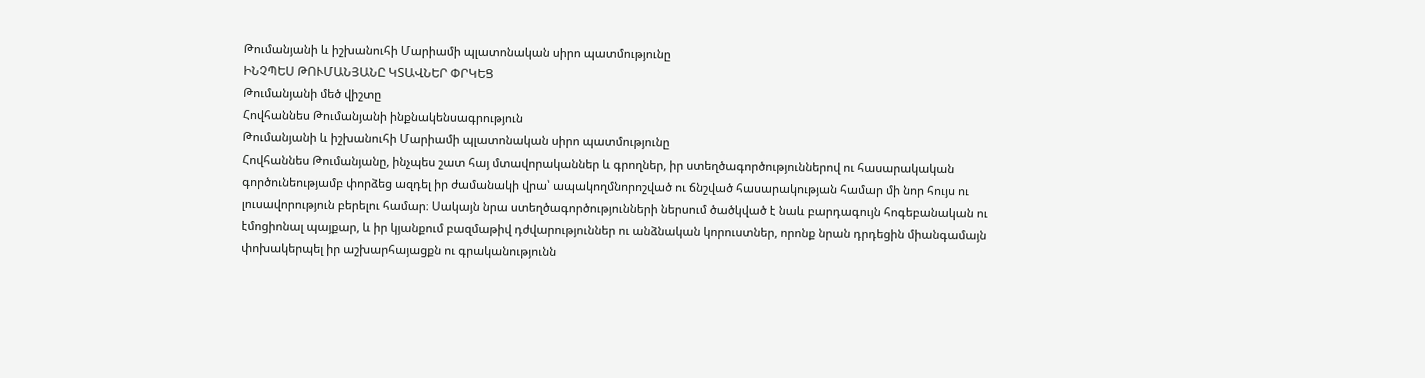Թումանյանի և իշխանուհի Մարիամի պլատոնական սիրո պատմությունը
ԻՆՉՊԵՍ ԹՈՒՄԱՆՅԱՆԸ ԿՏԱՎՆԵՐ ՓՐԿԵՑ
Թումանյանի մեծ վիշտը
Հովհաննես Թումանյանի ինքնակենսագրություն
Թումանյանի և իշխանուհի Մարիամի պլատոնական սիրո պատմությունը
Հովհաննես Թումանյանը, ինչպես շատ հայ մտավորականներ և գրողներ, իր ստեղծագործություններով ու հասարակական գործունեությամբ փորձեց ազդել իր ժամանակի վրա՝ ապակողմնորոշված ու ճնշված հասարակության համար մի նոր հույս ու լուսավորություն բերելու համար։ Սակայն նրա ստեղծագործությունների ներսում ծածկված է նաև բարդագույն հոգեբանական ու էմոցիոնալ պայքար, և իր կյանքում բազմաթիվ դժվարություններ ու անձնական կորուստներ, որոնք նրան դրդեցին միանգամայն փոխակերպել իր աշխարհայացքն ու գրականությունն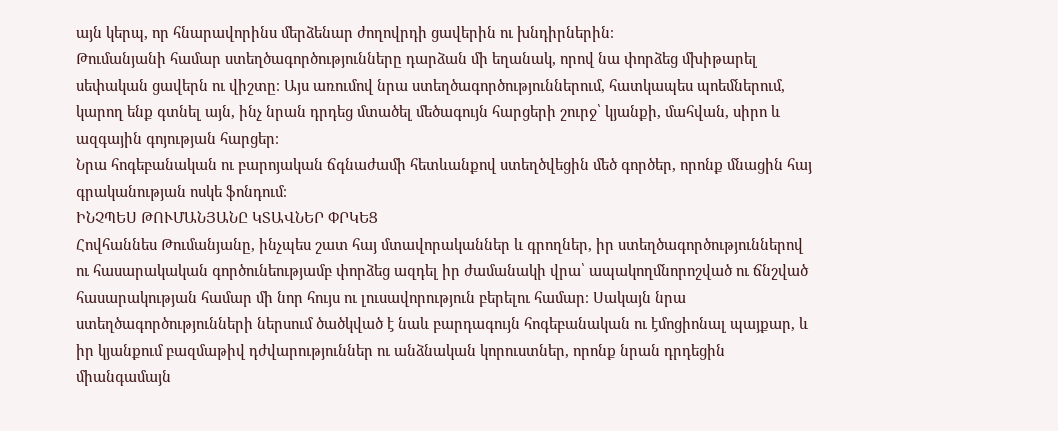այն կերպ, որ հնարավորինս մերձենար ժողովրդի ցավերին ու խնդիրներին։
Թումանյանի համար ստեղծագործությունները դարձան մի եղանակ, որով նա փորձեց մխիթարել սեփական ցավերն ու վիշտը։ Այս առումով նրա ստեղծագործություններում, հատկապես պոեմներում, կարող ենք գտնել այն, ինչ նրան դրդեց մտածել մեծագույն հարցերի շուրջ՝ կյանքի, մահվան, սիրո և ազգային գոյության հարցեր։
Նրա հոգեբանական ու բարոյական ճգնաժամի հետևանքով ստեղծվեցին մեծ գործեր, որոնք մնացին հայ գրականության ոսկե ֆոնդում։
ԻՆՉՊԵՍ ԹՈՒՄԱՆՅԱՆԸ ԿՏԱՎՆԵՐ ՓՐԿԵՑ
Հովհաննես Թումանյանը, ինչպես շատ հայ մտավորականներ և գրողներ, իր ստեղծագործություններով ու հասարակական գործունեությամբ փորձեց ազդել իր ժամանակի վրա՝ ապակողմնորոշված ու ճնշված հասարակության համար մի նոր հույս ու լուսավորություն բերելու համար։ Սակայն նրա ստեղծագործությունների ներսում ծածկված է նաև բարդագույն հոգեբանական ու էմոցիոնալ պայքար, և իր կյանքում բազմաթիվ դժվարություններ ու անձնական կորուստներ, որոնք նրան դրդեցին միանգամայն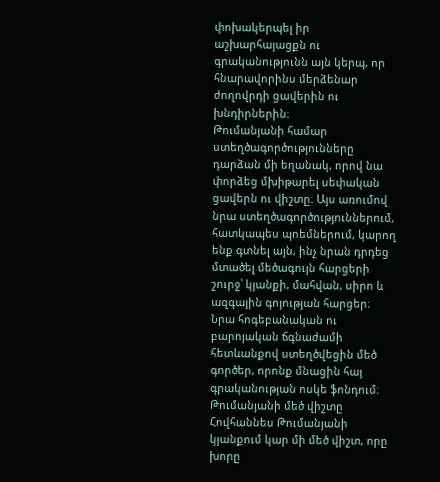փոխակերպել իր աշխարհայացքն ու գրականությունն այն կերպ, որ հնարավորինս մերձենար ժողովրդի ցավերին ու խնդիրներին։
Թումանյանի համար ստեղծագործությունները դարձան մի եղանակ, որով նա փորձեց մխիթարել սեփական ցավերն ու վիշտը։ Այս առումով նրա ստեղծագործություններում, հատկապես պոեմներում, կարող ենք գտնել այն, ինչ նրան դրդեց մտածել մեծագույն հարցերի շուրջ՝ կյանքի, մահվան, սիրո և ազգային գոյության հարցեր։
Նրա հոգեբանական ու բարոյական ճգնաժամի հետևանքով ստեղծվեցին մեծ գործեր, որոնք մնացին հայ գրականության ոսկե ֆոնդում։
Թումանյանի մեծ վիշտը
Հովհաննես Թումանյանի կյանքում կար մի մեծ վիշտ, որը խորը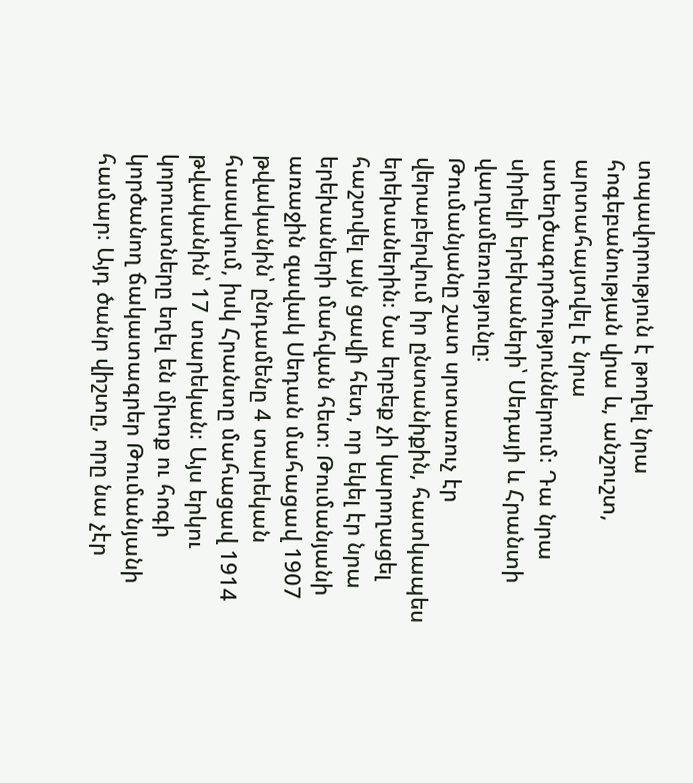տպավորություն է թողել նրա հոգեբանության վրա և, անշուշտ, արտահայտվել է նրա ստեղծագործություններում։ Դա նրա սիրելի երեխաների՝ Սեդայի և Հրանտի վաղամեռությունը։
Թումանյանը շատ սրտառուչ էր վերաբերվում իր ընտանիքին, հատկապես երեխաներին։ Նա երբեք չի կարողացել հաշտվել այն ցավի հետ, որ եկել էր նրա երեխաների մահվան հետ։ Թումանյանի առաջին զավակ Սեդան մահացավ 1907 թվականին՝ ընդամենը 4 տարեկան հասակում, իսկ Հրանտը մահացավ 1914 թվականին՝ 17 տարեկան։ Այս երկու կորուստները եղել են միտք ու հոգի կործանող ճակատագրեր Թումանյանի համար։ Այդ ծանր վիշտը, որը նա չէր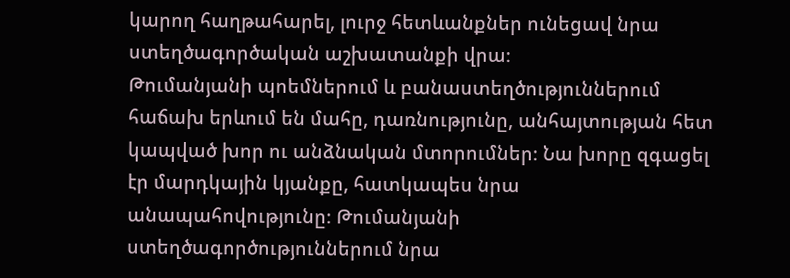կարող հաղթահարել, լուրջ հետևանքներ ունեցավ նրա ստեղծագործական աշխատանքի վրա։
Թումանյանի պոեմներում և բանաստեղծություններում հաճախ երևում են մահը, դառնությունը, անհայտության հետ կապված խոր ու անձնական մտորումներ։ Նա խորը զգացել էր մարդկային կյանքը, հատկապես նրա անապահովությունը։ Թումանյանի ստեղծագործություններում նրա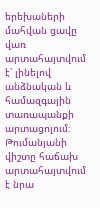երեխաների մահվան ցավը վառ արտահայտվում է՝ լինելով անձնական և համազգային տառապանքի արտացոլում։
Թումանյանի վիշտը հաճախ արտահայտվում է նրա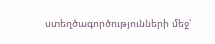ստեղծագործությունների մեջ՝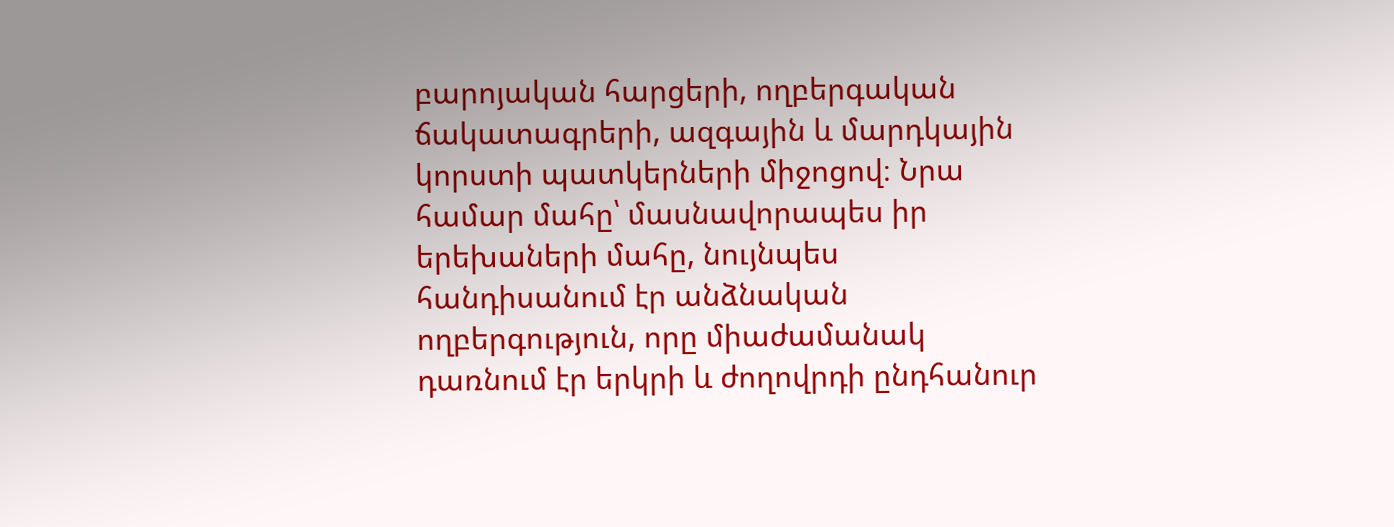բարոյական հարցերի, ողբերգական ճակատագրերի, ազգային և մարդկային կորստի պատկերների միջոցով։ Նրա համար մահը՝ մասնավորապես իր երեխաների մահը, նույնպես հանդիսանում էր անձնական ողբերգություն, որը միաժամանակ դառնում էր երկրի և ժողովրդի ընդհանուր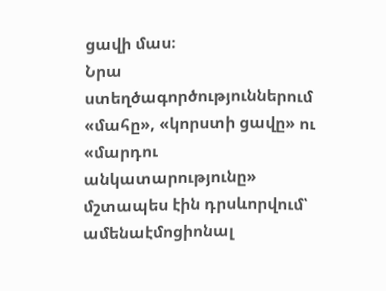ցավի մաս։
Նրա ստեղծագործություններում «մահը», «կորստի ցավը» ու «մարդու անկատարությունը» մշտապես էին դրսևորվում՝ ամենաէմոցիոնալ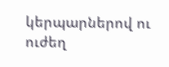կերպարներով ու ուժեղ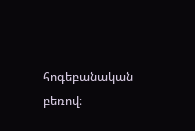հոգեբանական բեռով։